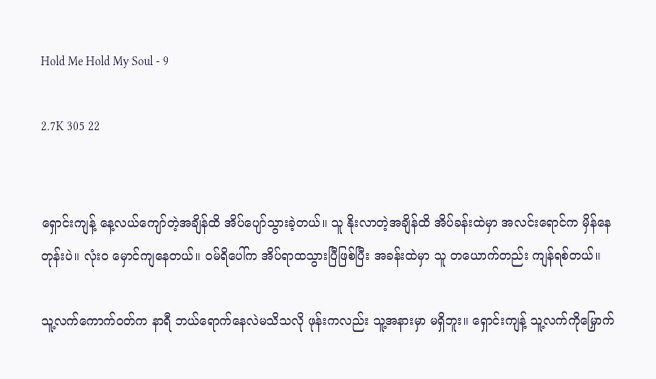Hold Me Hold My Soul - 9

2.7K 305 22


ရှောင်းကျန့် နေ့လယ်ကျော်တဲ့အချိန်ထိ အိပ်ပျော်သွားခဲ့တယ်။ သူ နိုးလာတဲ့အချိန်ထိ အိပ်ခန်းထဲမှာ အလင်းရောင်က မှိန်နေတုန်းပဲ။ လုံးဝ မှောင်ကျနေတယ်။ ဝမ်ရိပေါ်က အိပ်ရာထသွားပြီဖြစ်ပြီး အခန်းထဲမှာ သူ တယောက်တည်း ကျန်ရစ်တယ်။

သူ့လက်ကောက်ဝတ်က နာရီ ဘယ်ရောက်နေလဲမသိသလို ဖုန်းကလည်း သူ့အနားမှာ မရှိဘူး။ ရှောင်းကျန့် သူ့လက်ကိုမြှောက်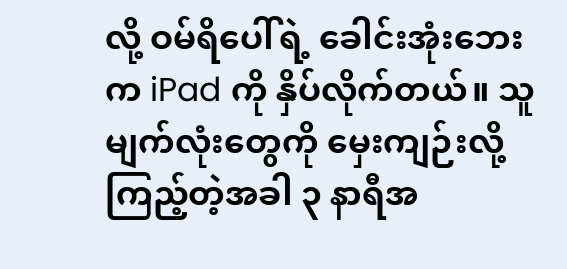လို့ ဝမ်ရိပေါ်ရဲ့ ခေါင်းအုံးဘေးက iPad ကို နှိပ်လိုက်တယ်။ သူ မျက်လုံးတွေကို မှေးကျဉ်းလို့ ကြည့်တဲ့အခါ ၃ နာရီအ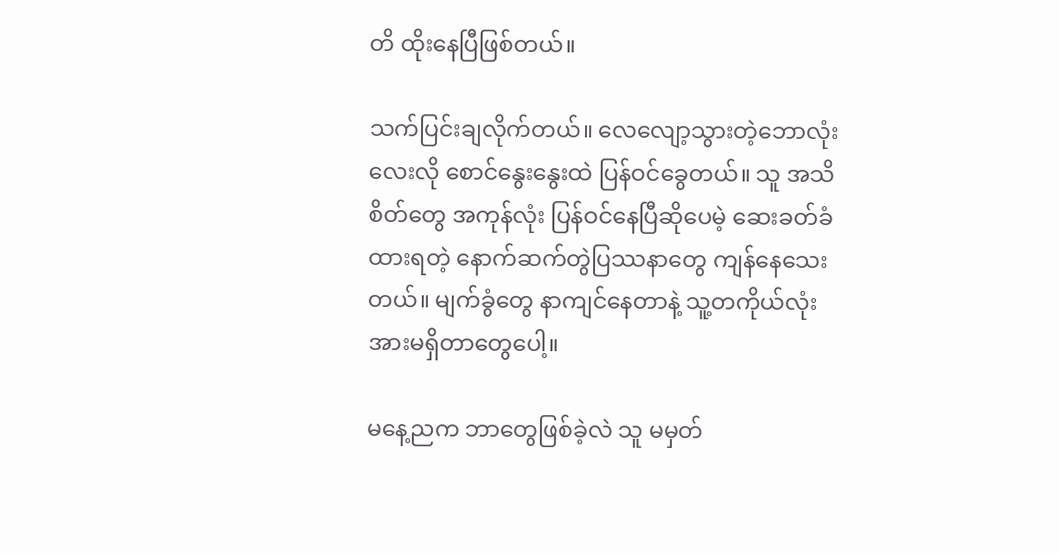တိ ထိုးနေပြီဖြစ်တယ်။

သက်ပြင်းချလိုက်တယ်။ လေလျော့သွားတဲ့ဘောလုံးလေးလို စောင်နွေးနွေးထဲ ပြန်ဝင်ခွေတယ်။ သူ အသိစိတ်တွေ အကုန်လုံး ပြန်ဝင်နေပြီဆိုပေမဲ့ ဆေးခတ်ခံထားရတဲ့ နောက်ဆက်တွဲပြဿနာတွေ ကျန်နေသေးတယ်။ မျက်ခွံတွေ နာကျင်နေတာနဲ့ သူ့တကိုယ်လုံး အားမရှိတာတွေပေါ့။

မနေ့ညက ဘာတွေဖြစ်ခဲ့လဲ သူ မမှတ်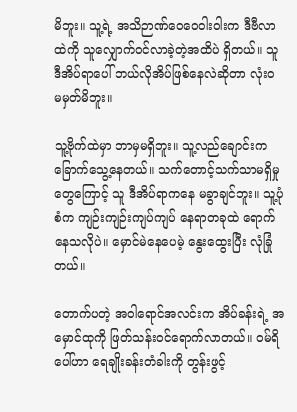မိဘူး။ သူ့ရဲ့ အသိဉာဏ်ဝေဝေဝါးဝါးက ဒီဗီလာထဲကို သူ‌လျှောက်ဝင်လာခဲ့တဲ့အထိပဲ ရှိတယ်။ သူ ဒီအိပ်ရာပေါ် ဘယ်လိုအိပ်ဖြစ်နေလဲဆိုတာ လုံးဝ မမှတ်မိဘူး။

သူ့ဗိုက်ထဲမှာ ဘာမှမရှိဘူး။ သူ့လည်ချောင်းက ခြောက်သွေ့နေတယ်။ သက်တောင့်သက်သာမရှိမှုတွေကြောင့် သူ ဒီအိပ်ရာကနေ မခွာချင်ဘူး။ သူ့ပုံစံက ကျဉ်းကျဉ်းကျပ်ကျပ် နေရာတခုထဲ ရောက်နေသလိုပဲ။ မှောင်မဲနေပေမဲ့ နွေးထွေးပြီး လုံခြုံတယ်။

တောက်ပတဲ့ အဝါရောင်အလင်းက အိပ်ခန်းရဲ့ အမှောင်ထုကို ဖြတ်သန်းဝင်ရောက်လာတယ်။ ဝမ်ရိပေါ်ဟာ ရေချိုးခန်းတံခါးကို တွန်းဖွင့်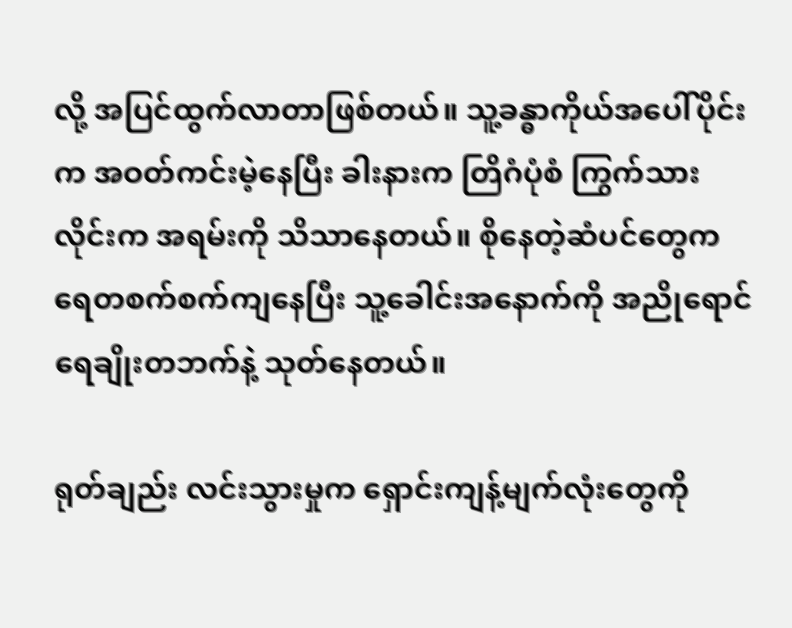လို့ အပြင်ထွက်လာတာဖြစ်တယ်။ သူ့ခန္ဓာကိုယ်အပေါ်ပိုင်းက အဝတ်ကင်းမဲ့နေပြီး ခါးနားက တြိဂံပုံစံ ကြွက်သားလိုင်းက အရမ်းကို သိသာနေတယ်။ စိုနေတဲ့ဆံပင်တွေက ရေတစက်စက်ကျနေပြီး သူ့ခေါင်းအနောက်ကို အညိုရောင် ရေချိုးတဘက်နဲ့ သုတ်နေတယ်။

ရုတ်ချည်း လင်းသွားမှုက ရှောင်းကျန့်မျက်လုံးတွေကို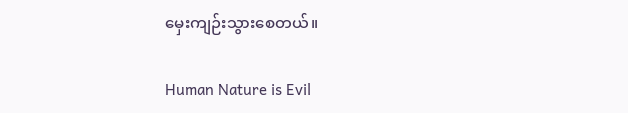မှေးကျဉ်းသွားစေတယ်။

Human Nature is Evil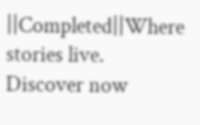||Completed||Where stories live. Discover now